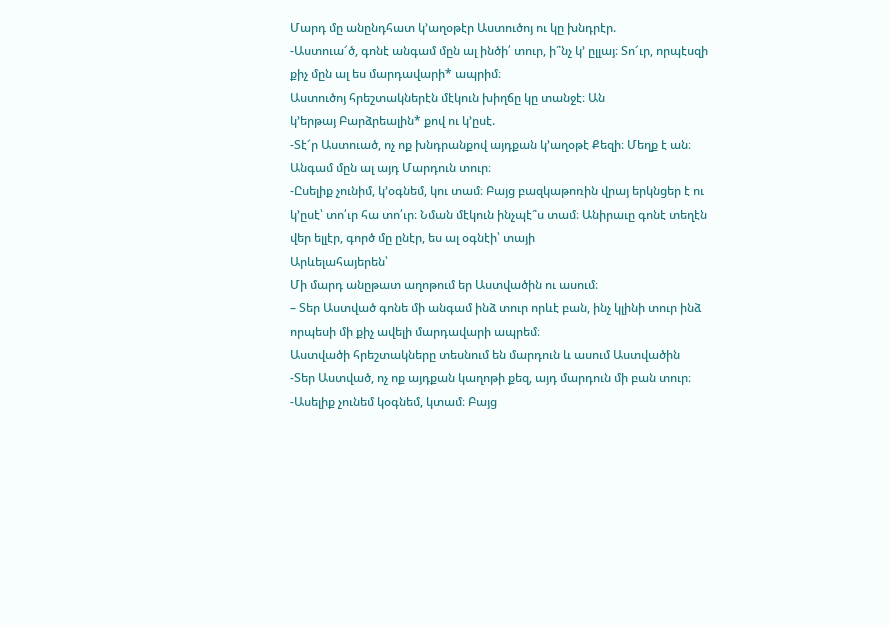Մարդ մը անընդհատ կ’աղօթէր Աստուծոյ ու կը խնդրէր.
-Աստուա՜ծ, գոնէ անգամ մըն ալ ինծի՛ տուր, ի՞նչ կ՚ ըլլայ։ Տո՜ւր, որպէսզի
քիչ մըն ալ ես մարդավարի* ապրիմ։
Աստուծոյ հրեշտակներէն մէկուն խիղճը կը տանջէ։ Ան
կ’երթայ Բարձրեալին* քով ու կ’ըսէ.
-Տէ՜ր Աստուած, ոչ ոք խնդրանքով այդքան կ’աղօթէ Քեզի։ Մեղք է ան։
Անգամ մըն ալ այդ Մարդուն տուր։
-Ըսելիք չունիմ, կ’օգնեմ, կու տամ։ Բայց բազկաթոռին վրայ երկնցեր է ու
կ’ըսէ՝ տո՛ւր հա տո՛ւր։ Նման մէկուն ինչպէ՞ս տամ։ Անիրաւը գոնէ տեղէն
վեր ելլէր, գործ մը ընէր, ես ալ օգնէի՝ տայի
Արևելահայերեն՝
Մի մարդ անըթատ աղոթում եր Աստվածին ու ասում։
– Տեր Աստված գոնե մի անգամ ինձ տուր որևէ բան, ինչ կլինի տուր ինձ որպեսի մի քիչ ավելի մարդավարի ապրեմ։
Աստվածի հրեշտակները տեսնում են մարդուն և ասում Աստվածին
-Տեր Աստված, ոչ ոք այդքան կաղոթի քեզ, այդ մարդուն մի բան տուր։
-Ասելիք չունեմ կօգնեմ, կտամ։ Բայց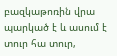բազկաթոռին վրա պարկած է և ասում է տուր հա տուր,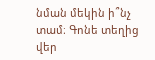նման մեկին ի՞նչ տամ։ Գոնե տեղից վեր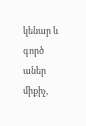կենար և գործ աներ միքիչ,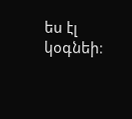ես էլ կօգնեի։